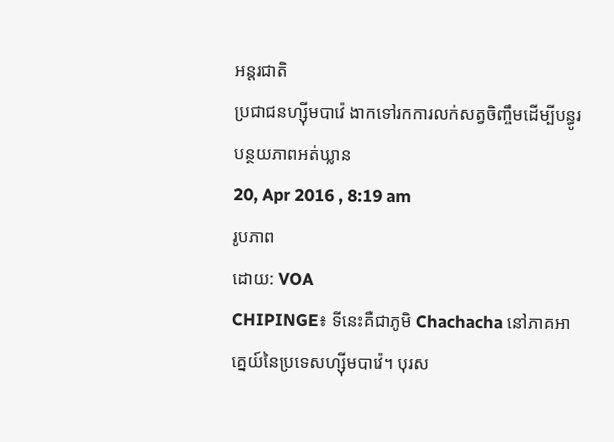អន្តរជាតិ
ប្រជាជនហ្ស៊ីមបាវ៉េ ងាកទៅរកការលក់សត្វចិញ្ចឹមដើម្បីបន្ធូរបន្ថយភាពអត់ឃ្លាន
20, Apr 2016 , 8:19 am
រូបភាព
ដោយ: VOA
CHIPINGE៖ ទីនេះគឺជាភូមិ Chachacha នៅភាគអាគ្នេយ៍នៃប្រទេសហ្ស៊ីមបាវ៉េ។ បុរស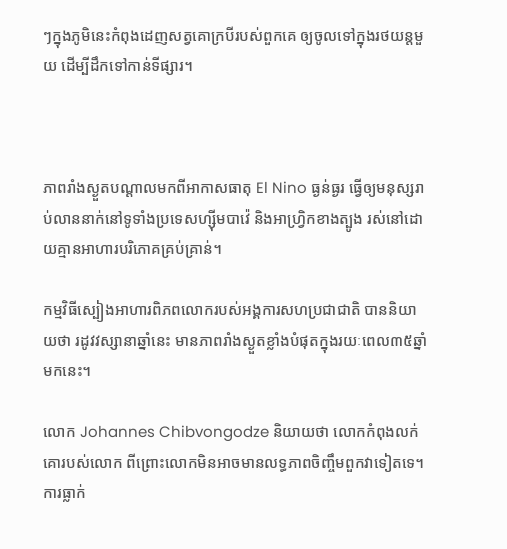ៗក្នុងភូមិនេះកំពុងដេញសត្វគោក្របីរបស់ពួកគេ ឲ្យចូលទៅក្នុងរថយន្តមួយ ដើម្បីដឹកទៅកាន់ទីផ្សារ។



ភាពរាំងស្ងួតបណ្ដាលមកពីអាកាសធាតុ El Nino ធ្ងន់ធ្ងរ ធ្វើឲ្យមនុស្សរាប់លាននាក់នៅទូទាំងប្រទេសហ្ស៊ីមបាវ៉េ និងអាហ្វ្រិកខាងត្បូង រស់នៅដោយគ្មានអាហារបរិភោគគ្រប់គ្រាន់។

កម្មវិធីស្បៀងអាហារពិភពលោករបស់អង្គការសហប្រជាជាតិ បាននិយាយថា រដូវវស្សានាឆ្នាំនេះ មានភាពរាំងស្ងួតខ្លាំងបំផុតក្នុងរយៈពេល៣៥ឆ្នាំ មកនេះ។

លោក Johannes Chibvongodze និយាយថា លោកកំពុងលក់គោរបស់លោក ពីព្រោះលោកមិនអាចមានលទ្ធភាពចិញ្ចឹមពួកវាទៀតទេ។ ការធ្លាក់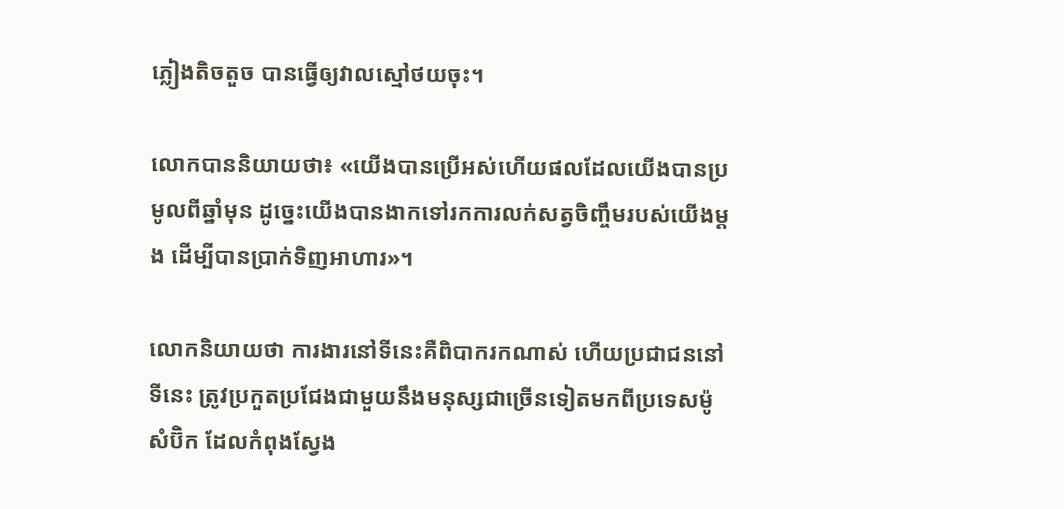ភ្លៀងតិចតួច បានធ្វើឲ្យវាលស្មៅថយចុះ។

លោកបាននិយាយថា៖ «យើងបានប្រើអស់ហើយផលដែលយើងបានប្រមូលពីឆ្នាំមុន ដូច្នេះយើងបានងាកទៅរកការលក់សត្វចិញ្ចឹមរបស់យើងម្ដង ដើម្បីបានប្រាក់ទិញអាហារ»។

លោកនិយាយថា ការងារនៅទីនេះគឺពិបាករកណាស់ ហើយប្រជាជននៅទីនេះ ត្រូវប្រកួតប្រជែងជាមួយនឹងមនុស្សជាច្រើនទៀតមកពីប្រទេសម៉ូសំប៊ិក ដែលកំពុងស្វែង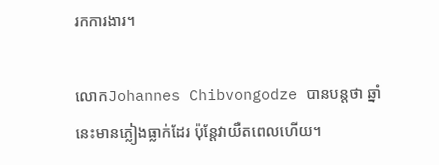រកការងារ។

លោកJohannes Chibvongodze បានបន្តថា ឆ្នាំនេះមានភ្លៀងធ្លាក់ដែរ ប៉ុន្តែវាយឺតពេលហើយ។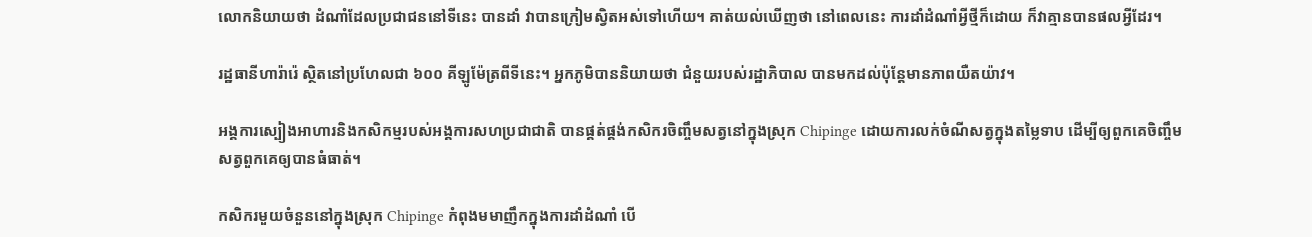លោកនិយាយថា ដំណាំដែលប្រជាជននៅទីនេះ បានដាំ វាបានក្រៀមស្វិតអស់ទៅហើយ។ គាត់យល់ឃើញថា នៅពេលនេះ ការដាំដំណាំអ្វីថ្មីក៏ដោយ ក៏វាគ្មានបានផលអ្វីដែរ។

រដ្ឋធានីហារ៉ារ៉េ ស្ថិតនៅប្រហែលជា ៦០០ គីឡូម៉ែត្រពីទីនេះ។ អ្នកភូមិបាននិយាយថា ជំនួយរបស់រដ្ឋាភិបាល បានមកដល់ប៉ុន្តែមានភាពយឺតយ៉ាវ។

អង្គការស្បៀងអាហារនិងកសិកម្មរបស់អង្គការសហប្រជាជាតិ បានផ្គត់ផ្គង់កសិករចិញ្ចឹមសត្វនៅក្នុងស្រុក Chipinge ដោយការលក់ចំណីសត្វក្នុងតម្លៃទាប ដើម្បីឲ្យពួកគេចិញ្ចឹមសត្វពួកគេឲ្យបានធំធាត់។

កសិករមួយចំនួននៅក្នុងស្រុក Chipinge កំពុងមមាញឹកក្នុងការដាំដំណាំ បើ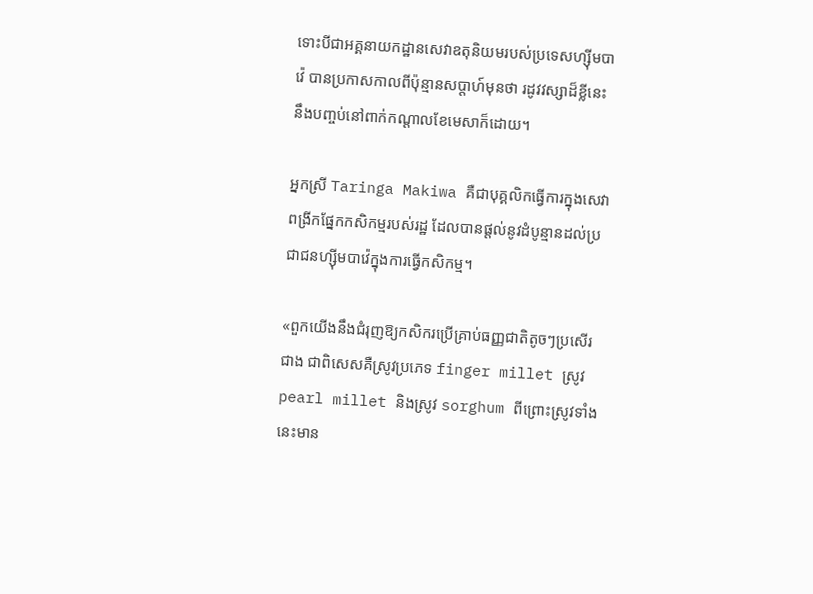ទោះបីជាអគ្គនាយកដ្ឋានសេវាឧតុនិយមរបស់ប្រទេសហ្ស៊ីមបាវ៉េ បានប្រកាសកាលពីប៉ុន្មានសប្ដាហ៍មុនថា រដូវវស្សាដ៏ខ្លីនេះ នឹងបញ្ចប់នៅពាក់កណ្ដាលខែមេសាក៏ដោយ។

អ្នកស្រី Taringa Makiwa គឺជាបុគ្គលិកធ្វើការក្នុងសេវាពង្រីកផ្នែកកសិកម្មរបស់រដ្ឋ ដែលបានផ្ដល់នូវដំបូន្មានដល់ប្រជាជនហ្ស៊ីមបាវ៉េក្នុងការធ្វើកសិកម្ម។

«ពួកយើងនឹងជំរុញឱ្យកសិករប្រើគ្រាប់ធញ្ញជាតិតូចៗប្រសើរជាង ជាពិសេសគឺស្រូវប្រភេទ finger millet ស្រូវ pearl millet និងស្រូវ sorghum ពីព្រោះស្រូវទាំងនេះមាន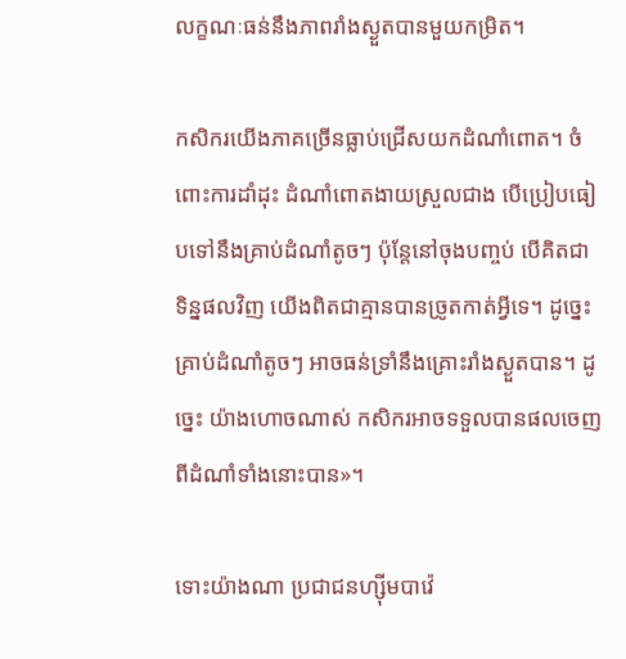លក្ខណៈធន់នឹងភាពរាំងស្ងួតបានមួយកម្រិត។

កសិករយើងភាគច្រើនធ្លាប់ជ្រើសយកដំណាំពោត។ ចំពោះការដាំដុះ ដំណាំពោតងាយស្រួលជាង បើប្រៀបធៀបទៅនឹងគ្រាប់ដំណាំតូចៗ ប៉ុន្តែនៅចុងបញ្ចប់ បើគិតជាទិន្នផលវិញ យើងពិតជាគ្មានបានច្រូតកាត់អ្វីទេ។ ដូច្នេះ គ្រាប់ដំណាំតូចៗ អាចធន់ទ្រាំនឹងគ្រោះរាំងស្ងួតបាន។ ដូច្នេះ យ៉ាងហោចណាស់ កសិករអាចទទួលបានផលចេញពីដំណាំទាំងនោះបាន»។

ទោះយ៉ាងណា ប្រជាជនហ្ស៊ីមបាវ៉េ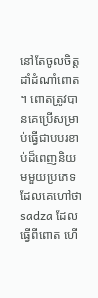នៅតែចូលចិត្តដាំដំណាំពោត។ ពោតត្រូវបានគេប្រើសម្រាប់ធ្វើជាបបរខាប់ដ៏ពេញនិយមមួយប្រភេទដែលគេហៅថា sadza ដែលធ្វើពីពោត ហើ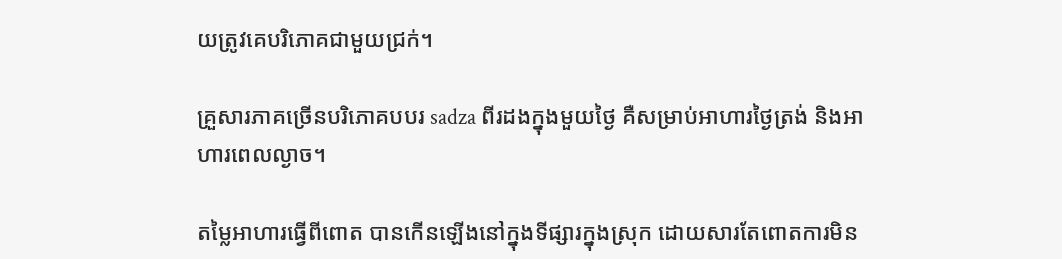យត្រូវគេបរិភោគជាមួយជ្រក់។

គ្រួសារភាគច្រើនបរិភោគបបរ sadza ពីរដងក្នុងមួយថ្ងៃ គឺសម្រាប់អាហារថ្ងៃត្រង់ និងអាហារពេលល្ងាច។

តម្លៃអាហារធ្វើពីពោត បានកើនឡើងនៅក្នុងទីផ្សារក្នុងស្រុក ដោយសារតែពោតការមិន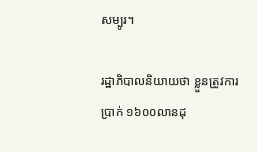សម្បូរ។

រដ្ឋាភិបាលនិយាយថា ខ្លួនត្រូវការប្រាក់ ១៦០០លានដុ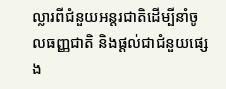ល្លារពីជំនួយអន្តរជាតិដើម្បីនាំចូលធញ្ញជាតិ និងផ្ដល់ជាជំនួយផ្សេង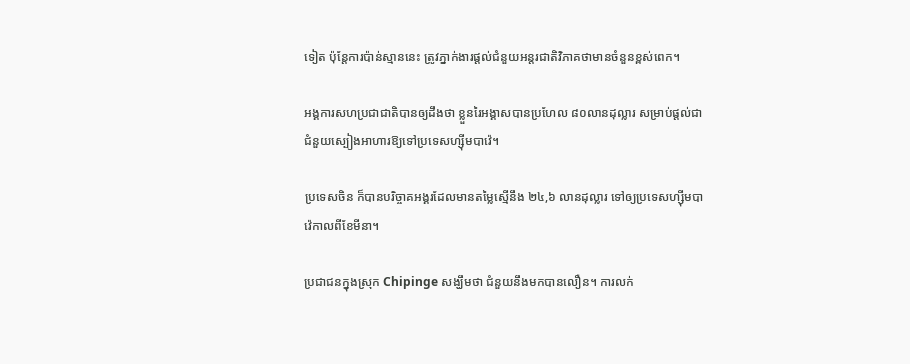ទៀត ប៉ុន្តែការប៉ាន់ស្មាននេះ ត្រូវភ្នាក់ងារផ្ដល់ជំនួយអន្តរជាតិវិភាគថាមានចំនួនខ្ពស់ពេក។

អង្គការសហប្រជាជាតិបានឲ្យដឹងថា ខ្លួនរៃអង្គាសបានប្រហែល ៨០លានដុល្លារ សម្រាប់ផ្ដល់ជាជំនួយស្បៀងអាហារឱ្យទៅប្រទេសហ្ស៊ីមបាវ៉េ។

ប្រទេសចិន ក៏បានបរិច្ចាគអង្គរដែលមានតម្លៃស្មើនឹង ២៤,៦ លានដុល្លារ ទៅឲ្យប្រទេសហ្ស៊ីមបាវ៉េកាលពីខែមីនា។

ប្រជាជនក្នុងស្រុក Chipinge សង្ឃឹមថា ជំនួយនឹងមកបានលឿន។ ការលក់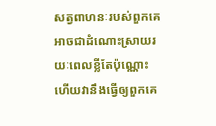សត្វពាហនៈរបស់ពួកគេអាចជាដំណោះស្រាយរយៈពេលខ្លីតែប៉ុណ្ណោះ ហើយវានឹងធ្វើឲ្យពួកគេ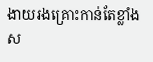ងាយរងគ្រោះកាន់តែខ្លាំងស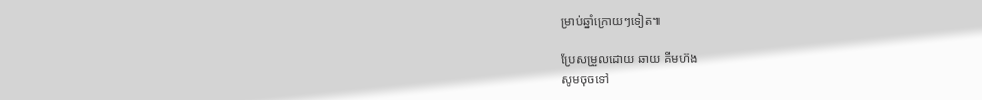ម្រាប់ឆ្នាំក្រោយៗទៀត៕

ប្រែសម្រួលដោយ ឆាយ គីមហ៊ង
សូមចុចទៅ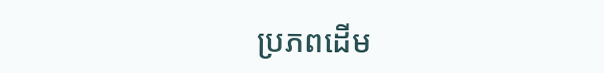ប្រភពដើម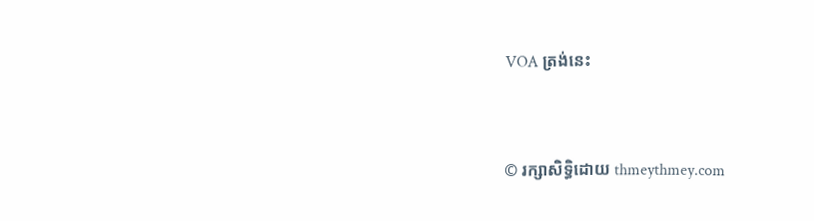VOA ត្រង់នេះ


© រក្សាសិទ្ធិដោយ thmeythmey.com